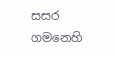සසර ගමනෙහි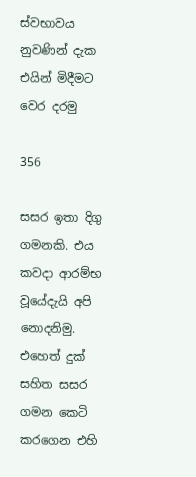ස්වභාවය නුවණින් දැක එයින් මිදීමට වෙර දරමු

356

සසර ඉතා දිගු ගමනකි. එය කවදා ආරම්භ වූයේදැයි අපි නොදනිමු. එහෙත් දුක් සහිත සසර ගමන කෙටි කරගෙන එහි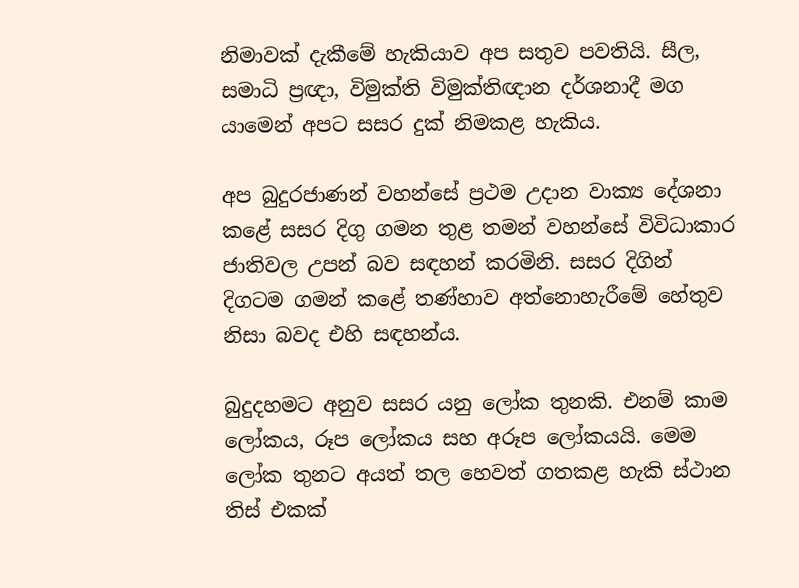නිමාවක් දැකීමේ හැකියාව අප සතුව පවතියි. සීල, සමාධි ප්‍රඥා, විමුක්ති විමුක්තිඥාන දර්ශනාදී මග යාමෙන් අපට සසර දුක් නිමකළ හැකිය.

අප බුදුරජාණන් වහන්සේ ප්‍රථම උදාන වාක්‍ය දේශනා කළේ සසර දිගු ගමන තුළ තමන් වහන්සේ විවිධාකාර ජාතිවල උපන් බව සඳහන් කරමිනි. සසර දිගින් දිගටම ගමන් කළේ තණ්හාව අත්නොහැරීමේ හේතුව නිසා බවද එහි සඳහන්ය.

බුදුදහමට අනුව සසර යනු ලෝක තුනකි. එනම් කාම ලෝකය, රූප ලෝකය සහ අරූප ලෝකයයි. මෙම ලෝක තුනට අයත් තල හෙවත් ගතකළ හැකි ස්ථාන තිස් එකක්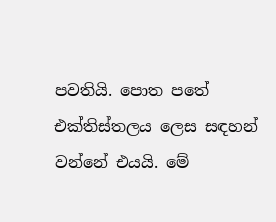පවතියි. පොත පතේ එක්තිස්තලය ලෙස සඳහන් වන්නේ එයයි. මේ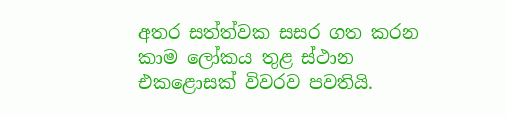අතර සත්ත්වක සසර ගත කරන කාම ලෝකය තුළ ස්ථාන එකළොසක් විවරව පවතියි.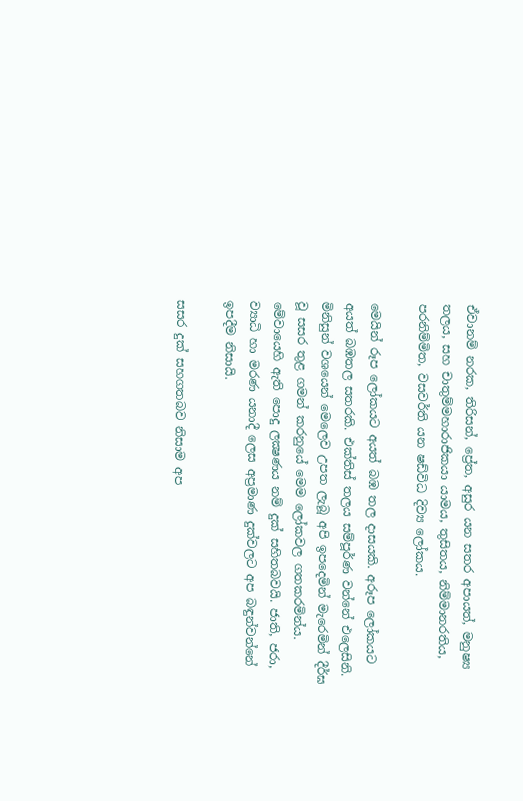ඒවානම් නරක, තිරිසන්, ප්‍රේත, අසුර යන සතර අපායත්, මනුෂ්‍ය තලය, සහ චාතුම්මහාරාජිකයා යාමය, තුසිතය, නිම්මානරතිය, පරනිම්මිත, වසවර්ති යන ෂඩ්විධ දිව්‍ය ලෝකය.

මෙයින් රූප ලෝකයට අයත් බඹ තල දාසයකි. අරූප ලෝකයට අයත් බඹතල සතරකි. එක්තිස් තලය සම්පූර්ණ වන්නේ එලෙසිනි. මිනිසුන් වශයෙන් මෙලෙව උපත ලැබූ අපි ඉපදෙමින් මැරෙමින් දීර්ඝ වූ සසර තුළ ගමන් කරනුයේ මෙම ලෝකවල ගතකරමින්ය. මේවායෙහි ඇති පොදු ලක්‍ෂණය නම් දුක් සහිතබවයි. ජාති, ජරා, ව්‍යාධි හා මරණ යනාදී ලෙස අප්‍රමාණ දුක්වලට අප බඳුන්වන්නේ ඉපදීම නිසායි.

සසර දුක් සහගතබව නිසාම අප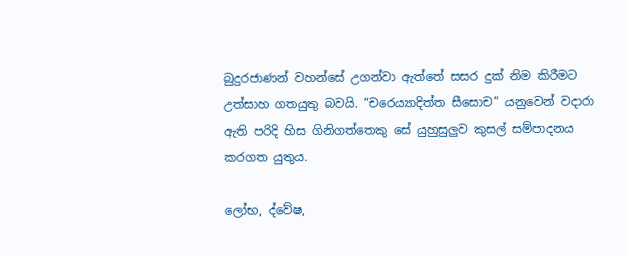බුදුරජාණන් වහන්සේ උගන්වා ඇත්තේ සසර දුක් නිම කිරීමට උත්සාහ ගතයුතු බවයි. “චරෙය්‍යාදිත්ත සීසොච” යනුවෙන් වදාරා ඇති පරිදි හිස ගිනිගත්තෙකු සේ යුහුසුලුව කුසල් සම්පාදනය කරගත යුතුය.

ලෝභ, ද්වේෂ,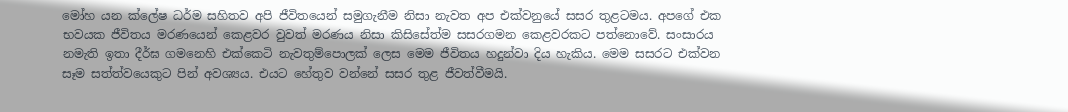මෝහ යන ක්ලේෂ ධර්ම සහිතව අපි ජීවිතයෙන් සමුගැනීම නිසා නැවත අප එක්වනුයේ සසර තුළටමය. අපගේ එක භවයක ජීවිතය මරණයෙන් කෙළවර වුවත් මරණය නිසා කිසිසේත්ම සසරගමන කෙළවරකට පත්නොවේ. සංසාරය නමැති ඉතා දීර්ඝ ගමනෙහි එක්කෙටි නැවතුම්පොලක් ලෙස මෙම ජීවිතය හදුන්වා දිය හැකිය. මෙම සසරට එක්වන සෑම සත්ත්වයෙකුට පින් අවශ්‍යය. එයට හේතුව වන්නේ සසර තුළ ජීවත්වීමයි.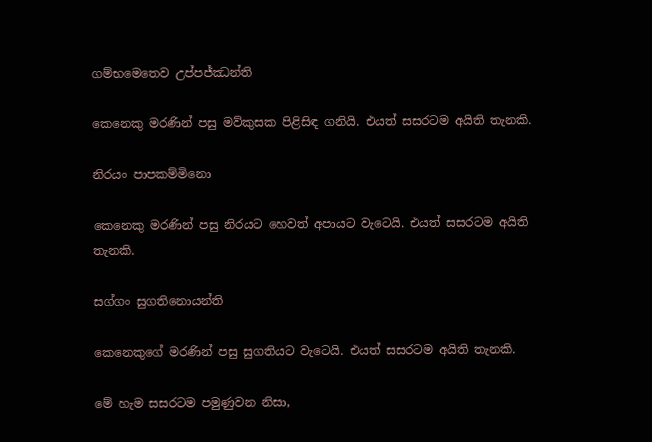ගම්භමෙතෙව උප්පජ්ඣන්ති

කෙනෙකු මරණින් පසු මව්කුසක පිළිසිඳ ගනියි. එයත් සසරටම අයිති තැනකි.

නිරයං පාපකම්මිනො

කෙනෙකු මරණින් පසු නිරයට හෙවත් අපායට වැටෙයි. එයත් සසරටම අයිති තැනකි.

සග්ගං සුගතිනොයන්ති

කෙනෙකුගේ මරණින් පසු සුගතියට වැටෙයි. එයත් සසරටම අයිති තැනකි.

මේ හැම සසරටම පමුණුවන නිසා,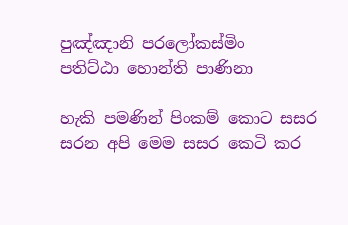පුඤ්ඤානි පරලෝකස්මිං
පතිට්ඨා හොන්ති පාණිනා

හැකි පමණින් පිංකම් කොට සසර සරන අපි මෙම සසර කෙටි කර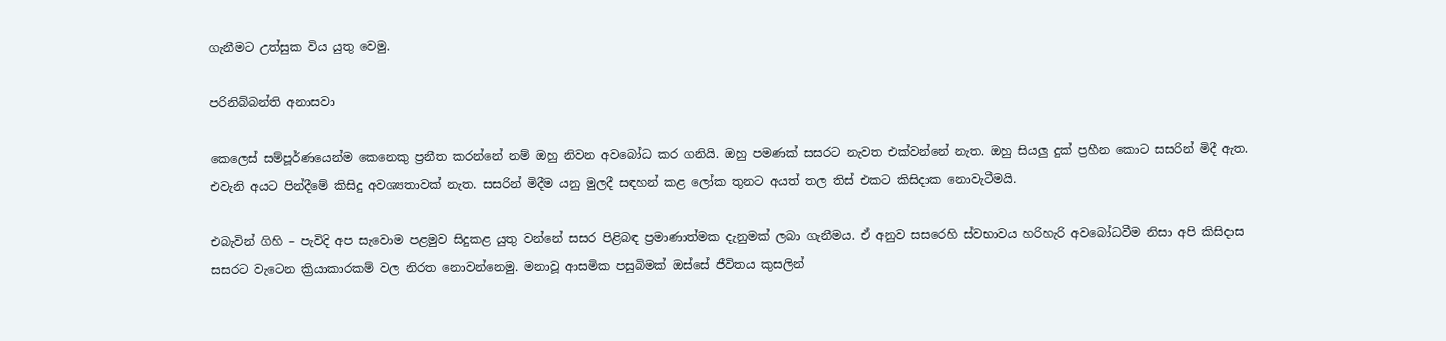ගැනීමට උත්සුක විය යුතු වෙමු.

පරිනිබ්බන්ති අනාසවා

කෙලෙස් සම්පූර්ණයෙන්ම කෙනෙකු ප්‍රනීත කරන්නේ නම් ඔහු නිවන අවබෝධ කර ගනියි. ඔහු පමණක් සසරට නැවත එක්වන්නේ නැත. ඔහු සියලු දුක් ප්‍රහීන කොට සසරින් මිදී ඇත. එවැනි අයට පින්දීමේ කිසිදු අවශ්‍යතාවක් නැත. සසරින් මිදීම යනු මුලදී සඳහන් කළ ලෝක තුනට අයත් තල තිස් එකට කිසිදාක නොවැටීමයි.

එබැවින් ගිහි – පැවිදි අප සැවොම පළමුව සිදුකළ යුතු වන්නේ සසර පිළිබඳ ප්‍රමාණාත්මක දැනුමක් ලබා ගැනීමය. ඒ අනුව සසරෙහි ස්වභාවය හරිහැරි අවබෝධවීම නිසා අපි කිසිදාස සසරට වැටෙන ක්‍රියාකාරකම් වල නිරත නොවන්නෙමු. මනාවූ ආසමික පසුබිමක් ඔස්සේ ජීවිතය කුසලින්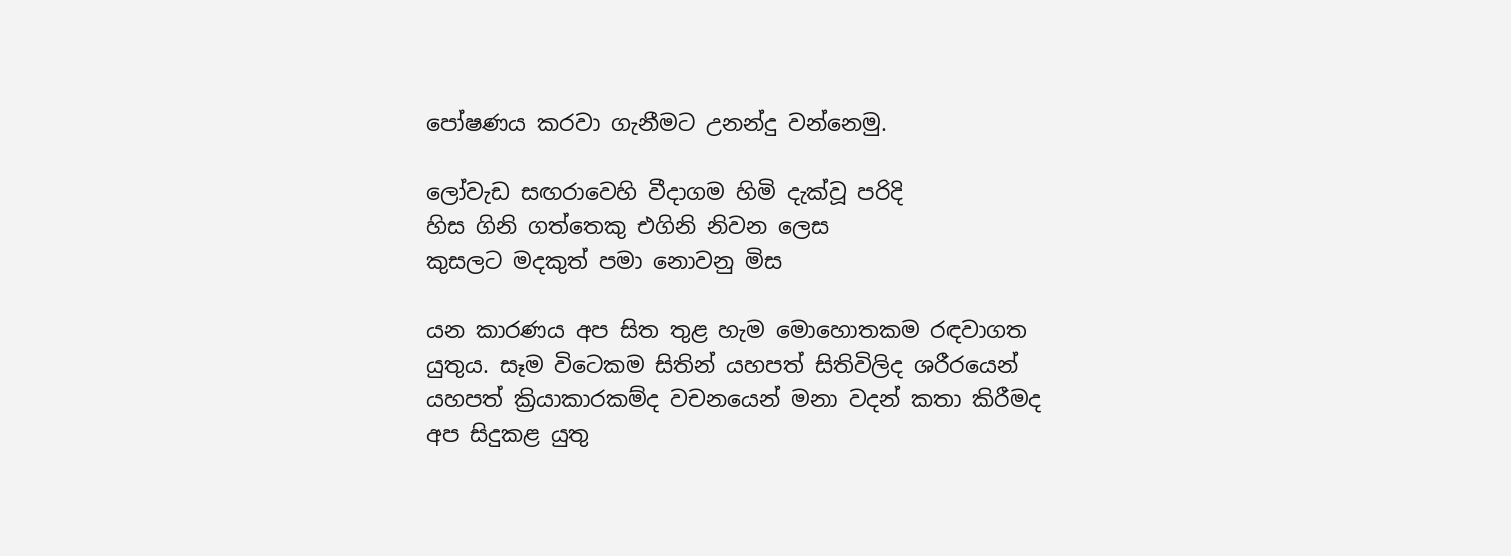පෝෂණය කරවා ගැනීමට උනන්දු වන්නෙමු.

ලෝවැඩ සඟරාවෙහි වීදාගම හිමි දැක්වූ පරිදි
හිස ගිනි ගත්තෙකු එගිනි නිවන ලෙස
කුසලට මදකුත් පමා නොවනු මිස

යන කාරණය අප සිත තුළ හැම මොහොතකම රඳවාගත යුතුය. සෑම විටෙකම සිතින් යහපත් සිතිවිලිද ශරීරයෙන් යහපත් ක්‍රියාකාරකම්ද වචනයෙන් මනා වදන් කතා කිරීමද අප සිදුකළ යුතු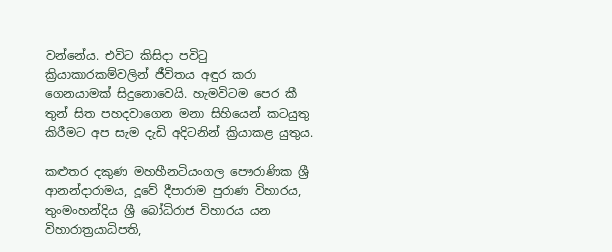වන්නේය. එවිට කිසිදා පවිටු ක්‍රියාකාරකම්වලින් ජීවිතය අඳුර කරා ගෙනයාමක් සිදුනොවෙයි. හැමවිටම පෙර කී තුන් සිත පහදවාගෙන මනා සිහියෙන් කටයුතු කිරීමට අප සැම දැඩි අදිටනින් ක්‍රියාකළ යුතුය.

කළුතර දකුණ මහහීනටියංගල පෞරාණික ශ්‍රී ආනන්දාරාමය, දූවේ දීපාරාම පුරාණ විහාරය, තුංමංහන්දිය ශ්‍රී බෝධිරාජ විහාරය යන විහාරාත්‍රයාධිපති,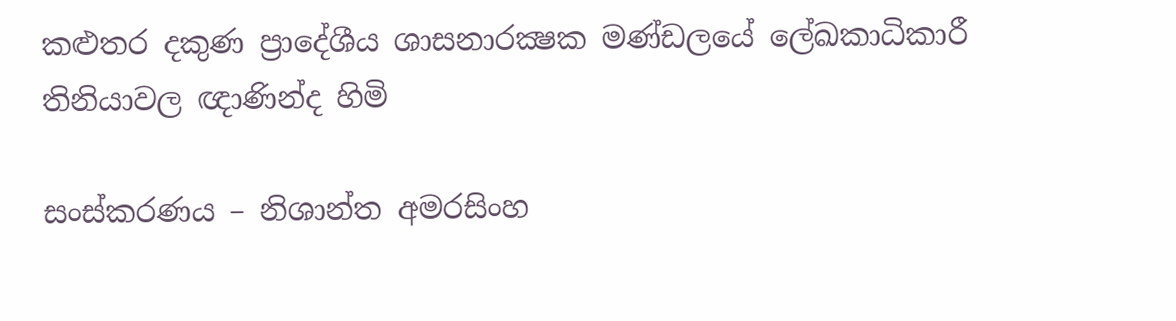කළුතර දකුණ ප්‍රාදේශීය ශාසනාරක්‍ෂක මණ්ඩලයේ ලේඛකාධිකාරී
තිනියාවල ඥාණින්ද හිමි

සංස්කරණය – නිශාන්ත අමරසිංහ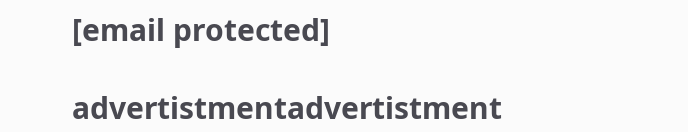[email protected]

advertistmentadvertistment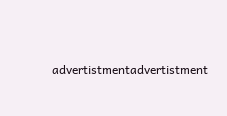advertistmentadvertistment